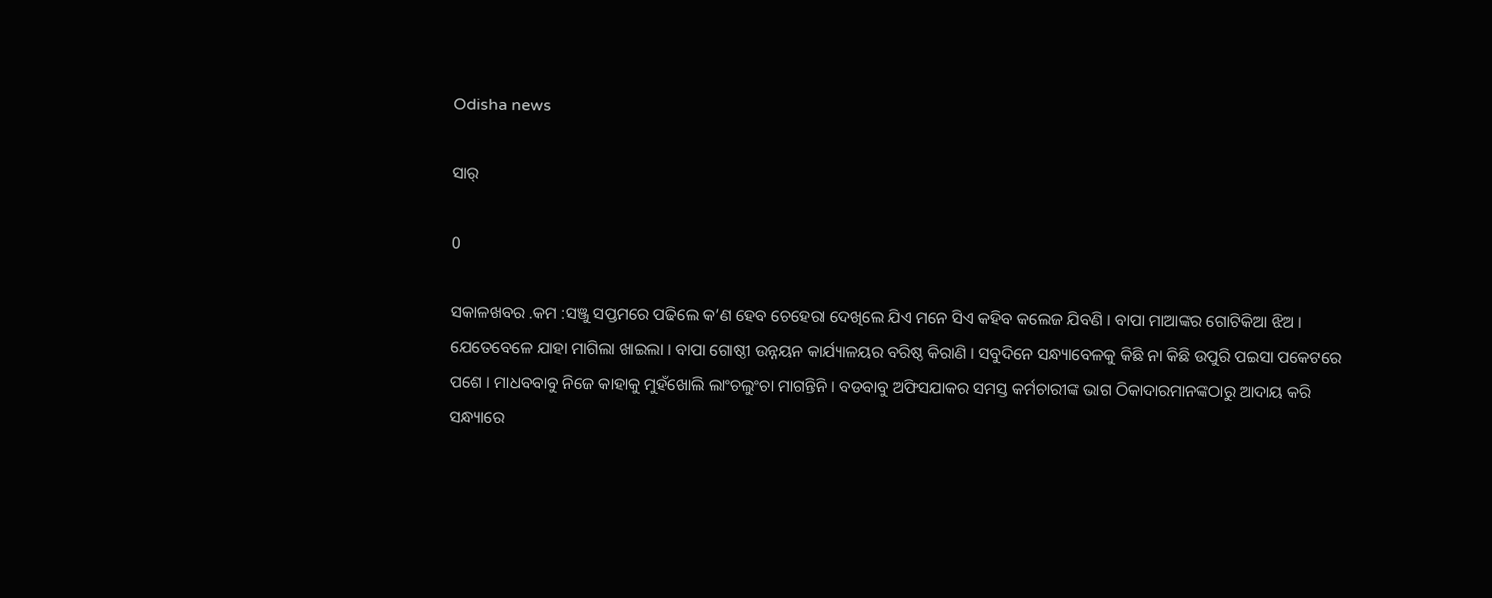Odisha news

ସାର୍

0

ସକାଳଖବର .କମ :ସଞ୍ଜୁ ସପ୍ତମରେ ପଢିଲେ କ’ଣ ହେବ ଚେହେରା ଦେଖିଲେ ଯିଏ ମନେ ସିଏ କହିବ କଲେଜ ଯିବଣି । ବାପା ମାଆଙ୍କର ଗୋଟିକିଆ ଝିଅ । ଯେତେବେଳେ ଯାହା ମାଗିଲା ଖାଇଲା । ବାପା ଗୋଷ୍ଠୀ ଉନ୍ନୟନ କାର୍ଯ୍ୟାଳୟର ବରିଷ୍ଠ କିରାଣି । ସବୁଦିନେ ସନ୍ଧ୍ୟାବେଳକୁ କିଛି ନା କିଛି ଉପୁରି ପଇସା ପକେଟରେ ପଶେ । ମାଧବବାବୁ ନିଜେ କାହାକୁ ମୁହଁଖୋଲି ଲାଂଚଲୁଂଚା ମାଗନ୍ତିନି । ବଡବାବୁ ଅଫିସଯାକର ସମସ୍ତ କର୍ମଚାରୀଙ୍କ ଭାଗ ଠିକାଦାରମାନଙ୍କଠାରୁ ଆଦାୟ କରି ସନ୍ଧ୍ୟାରେ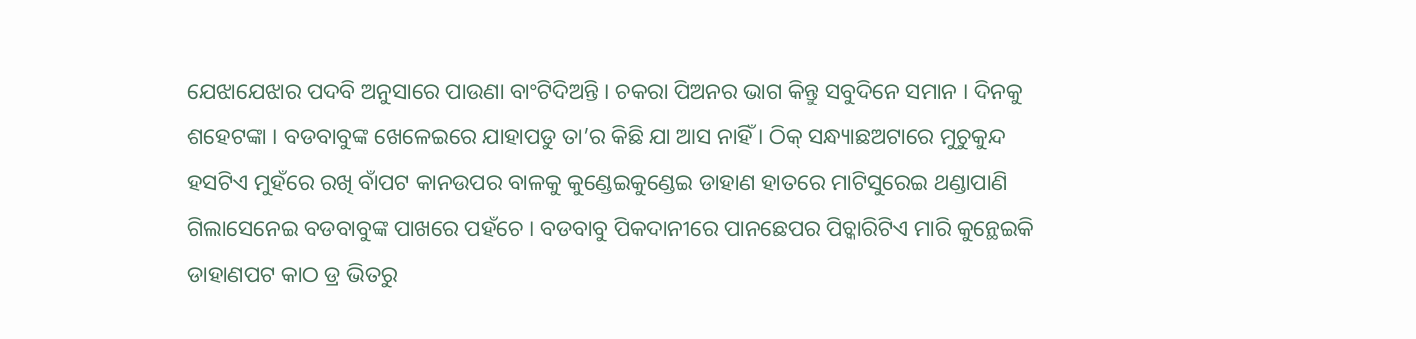ଯେଝାଯେଝାର ପଦବି ଅନୁସାରେ ପାଉଣା ବାଂଟିଦିଅନ୍ତି । ଚକରା ପିଅନର ଭାଗ କିନ୍ତୁ ସବୁଦିନେ ସମାନ । ଦିନକୁ ଶହେଟଙ୍କା । ବଡବାବୁଙ୍କ ଖେଳେଇରେ ଯାହାପଡୁ ତା’ର କିଛି ଯା ଆସ ନାହିଁ । ଠିକ୍ ସନ୍ଧ୍ୟାଛଅଟାରେ ମୁଚୁକୁନ୍ଦ ହସଟିଏ ମୁହଁରେ ରଖି ବାଁପଟ କାନଉପର ବାଳକୁ କୁଣ୍ଡେଇକୁଣ୍ଡେଇ ଡାହାଣ ହାତରେ ମାଟିସୁରେଇ ଥଣ୍ଡାପାଣି ଗିଲାସେନେଇ ବଡବାବୁଙ୍କ ପାଖରେ ପହଁଚେ । ବଡବାବୁ ପିକଦାନୀରେ ପାନଛେପର ପିଚ୍କାରିଟିଏ ମାରି କୁନ୍ଥେଇକି ଡାହାଣପଟ କାଠ ଡ୍ର ଭିତରୁ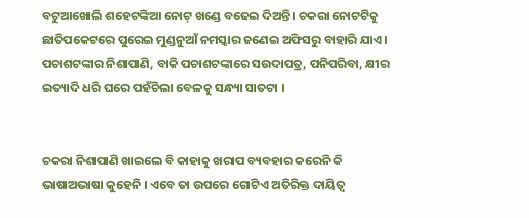ବଟୁଆଖୋଲି ଶହେଟଙ୍କିଆ ନୋଟ୍ ଖଣ୍ଡେ ବଢେଇ ଦିଅନ୍ତି । ଚକରା ନୋଟଟିକୁ ଛାତିପକେଟରେ ପୁରେଇ ମୁଣ୍ଡନୁଆଁ ନମସ୍କାର ଜଣେଇ ଅଫିସରୁ ବାହାରି ଯାଏ । ପଚାଶଟଙ୍କାର ନିଶାପାଣି, ବାକି ପଚାଶଟଙ୍କାରେ ସଉଦାପତ୍ର, ପନିପରିବା, କ୍ଷୀର ଇତ୍ୟାଦି ଧରି ଘରେ ପହଁଚିଲା ବେଳକୁ ସନ୍ଧ୍ୟା ସାତଟା ।


ଚକରା ନିଶାପାଣି ଖାଇଲେ ବି କାହାକୁ ଖରାପ ବ୍ୟବହାର କରେନି କି ଭାଷାଅଭାଷା କୁହେନି । ଏବେ ତା ଉପରେ ଗୋଟିଏ ଅତିରିକ୍ତ ଦାୟିତ୍ୱ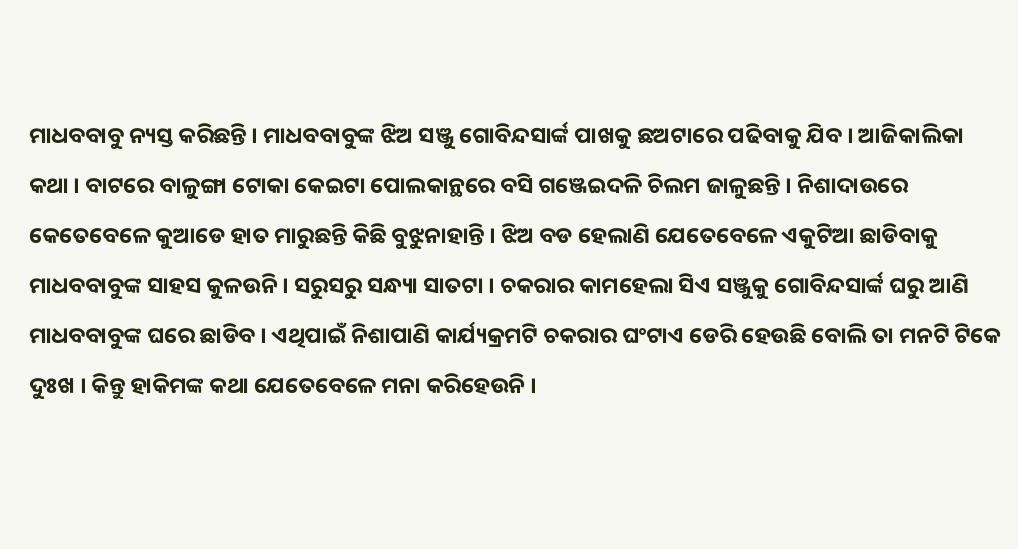ମାଧବବାବୁ ନ୍ୟସ୍ତ କରିଛନ୍ତି । ମାଧବବାବୁଙ୍କ ଝିଅ ସଞ୍ଜୁ ଗୋବିନ୍ଦସାର୍ଙ୍କ ପାଖକୁ ଛଅଟାରେ ପଢିବାକୁ ଯିବ । ଆଜିକାଲିକା କଥା । ବାଟରେ ବାଳୁଙ୍ଗା ଟୋକା କେଇଟା ପୋଲକାନ୍ଥରେ ବସି ଗଞ୍ଜେଇଦଳି ଚିଲମ ଜାଳୁଛନ୍ତି । ନିଶାଦାଉରେ କେତେବେଳେ କୁଆଡେ ହାତ ମାରୁଛନ୍ତି କିଛି ବୁଝୁନାହାନ୍ତି । ଝିଅ ବଡ ହେଲାଣି ଯେତେବେଳେ ଏକୁଟିଆ ଛାଡିବାକୁ ମାଧବବାବୁଙ୍କ ସାହସ କୁଳଉନି । ସରୁସରୁ ସନ୍ଧ୍ୟା ସାତଟା । ଚକରାର କାମହେଲା ସିଏ ସଞ୍ଜୁକୁ ଗୋବିନ୍ଦସାର୍ଙ୍କ ଘରୁ ଆଣି ମାଧବବାବୁଙ୍କ ଘରେ ଛାଡିବ । ଏଥିପାଇଁ ନିଶାପାଣି କାର୍ଯ୍ୟକ୍ରମଟି ଚକରାର ଘଂଟାଏ ଡେରି ହେଉଛି ବୋଲି ତା ମନଟି ଟିକେ ଦୁଃଖ । କିନ୍ତୁ ହାକିମଙ୍କ କଥା ଯେତେବେଳେ ମନା କରିହେଉନି ।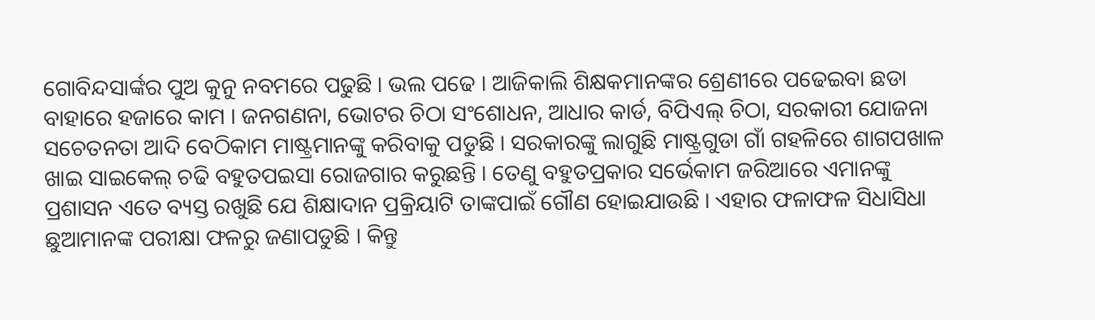ଗୋବିନ୍ଦସାର୍ଙ୍କର ପୁଅ କୁନୁ ନବମରେ ପଢୁଛି । ଭଲ ପଢେ । ଆଜିକାଲି ଶିକ୍ଷକମାନଙ୍କର ଶ୍ରେଣୀରେ ପଢେଇବା ଛଡା ବାହାରେ ହଜାରେ କାମ । ଜନଗଣନା, ଭୋଟର ଚିଠା ସଂଶୋଧନ, ଆଧାର କାର୍ଡ, ବିପିଏଲ୍ ଚିଠା, ସରକାରୀ ଯୋଜନା ସଚେତନତା ଆଦି ବେଠିକାମ ମାଷ୍ଟ୍ରମାନଙ୍କୁ କରିବାକୁ ପଡୁଛି । ସରକାରଙ୍କୁ ଲାଗୁଛି ମାଷ୍ଟ୍ରଗୁଡା ଗାଁ ଗହଳିରେ ଶାଗପଖାଳ ଖାଇ ସାଇକେଲ୍ ଚଢି ବହୁତପଇସା ରୋଜଗାର କରୁଛନ୍ତି । ତେଣୁ ବହୁତପ୍ରକାର ସର୍ଭେକାମ ଜରିଆରେ ଏମାନଙ୍କୁ ପ୍ରଶାସନ ଏତେ ବ୍ୟସ୍ତ ରଖୁଛି ଯେ ଶିକ୍ଷାଦାନ ପ୍ରକ୍ରିୟାଟି ତାଙ୍କପାଇଁ ଗୌଣ ହୋଇଯାଉଛି । ଏହାର ଫଳାଫଳ ସିଧାସିଧା ଛୁଆମାନଙ୍କ ପରୀକ୍ଷା ଫଳରୁ ଜଣାପଡୁଛି । କିନ୍ତୁ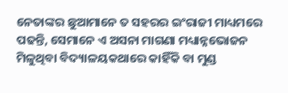ନେତାଙ୍କର ଛୁଆମାନେ ତ ସହରର ଇଂରାଜୀ ମାଧ୍ୟମରେ ପଢନ୍ତି, ସେମାନେ ଏ ଅସନା ମାଗଣା ମଧ୍ୟାନ୍ନଭୋଜନ ମିଳୁଥିବା ବିଦ୍ୟାଳୟକଥାରେ କାହିଁକି ବା ମୁଣ୍ଡ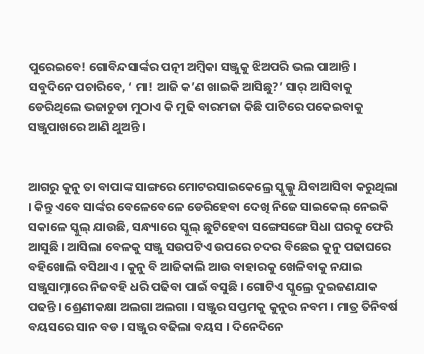ପୁରେଇବେ! ଗୋବିନ୍ଦସାର୍ଙ୍କର ପତ୍ନୀ ଅମ୍ବିକା ସଞ୍ଜୁକୁ ଝିଅପରି ଭଲ ପାଆନ୍ତି । ସବୁଦିନେ ପଚାରିବେ, ‘ ମା! ଆଜି କ’ଣ ଖାଇକି ଆସିଛୁ?’ ସାର୍ ଆସିବାକୁ ଡେରିଥିଲେ ଭଜାଚୁଡା ମୁଠାଏ କି ମୁଢି ବାରମଜା କିଛି ପାଟିରେ ପକେଇବାକୁ ସଞ୍ଜୁପାଖରେ ଆଣି ଥୁଅନ୍ତି ।


ଆଗରୁ କୁନୁ ତା ବାପାଙ୍କ ସାଙ୍ଗରେ ମୋଟରସାଇକେଲ୍ରେ ସ୍କୁଲ୍କୁ ଯିବାଆସିବା କରୁଥିଲା । କିନ୍ତୁ ଏବେ ସାର୍ଙ୍କର ବେଳେବେଳେ ଡେରିହେବା ଦେଖି ନିଜେ ସାଇକେଲ୍ ନେଇକି ସକାଳେ ସ୍କୁଲ୍ ଯାଉଛି, ସନ୍ଧ୍ୟାରେ ସ୍କୁଲ୍ ଛୁଟିହେବା ସଙ୍ଗେସଙ୍ଗେ ସିଧା ଘରକୁ ଫେରି ଆସୁଛି । ଆସିଲା ବେଳକୁ ସଞ୍ଜୁ ସଉପଟିଏ ଉପରେ ଚଦର ବିଛେଇ କୁନୁ ପଢାଘରେ ବହିଖୋଲି ବସିଥାଏ । କୁନୁ ବି ଆଜିକାଲି ଆଉ ବାହାରକୁ ଖେଳିବାକୁ ନଯାଇ ସଞ୍ଜୁସାମ୍ନାରେ ନିଜବହି ଧରି ପଢିବା ପାଇଁ ବସୁଛି । ଗୋଟିଏ ସ୍କୁଲ୍ରେ ଦୁଇଜଣଯାକ ପଢନ୍ତି । ଶ୍ରେଣୀକକ୍ଷା ଅଲଗା ଅଲଗା । ସଞ୍ଜୁର ସପ୍ତମକୁ କୁନୁର ନବମ । ମାତ୍ର ତିନିବର୍ଷ ବୟସରେ ସାନ ବଡ । ସଞ୍ଜୁର ବଢିଲା ବୟସ । ଦିନେଦିନେ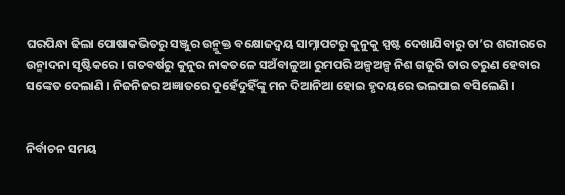ଘରପିନ୍ଧା ଢିଲା ପୋଷାକଭିତରୁ ସଞ୍ଜୁର ଉନ୍ମୁକ୍ତ ବକ୍ଷୋଜଦ୍ୱୟ ସାମ୍ନାପଟରୁ କୁନୁକୁ ସ୍ପଷ୍ଟ ଦେଖାଯିବାରୁ ତା’ର ଶରୀରରେ ଉନ୍ମାଦନା ସୃଷ୍ଟିକରେ । ଗତବର୍ଷରୁ କୁନୁର ନାକତଳେ ସଅଁବାଳୁଆ ରୁମପରି ଅଳ୍ପଅଳ୍ପ ନିଶ ଗଜୁରି ତାର ତରୁଣ ହେବାର ସଙ୍କେତ ଦେଲାଣି । ନିଜନିଜର ଅଜ୍ଞାତରେ ଦୁହେଁଦୁହିଁଙ୍କୁ ମନ ଦିଆନିଆ ହୋଇ ହୃଦୟରେ ଭଲପାଇ ବସିଲେଣି ।


ନିର୍ବାଚନ ସମୟ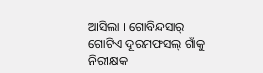ଆସିଲା । ଗୋବିନ୍ଦସାର୍ ଗୋଟିଏ ଦୂରମଫସଲ୍ ଗାଁକୁ ନିରୀକ୍ଷକ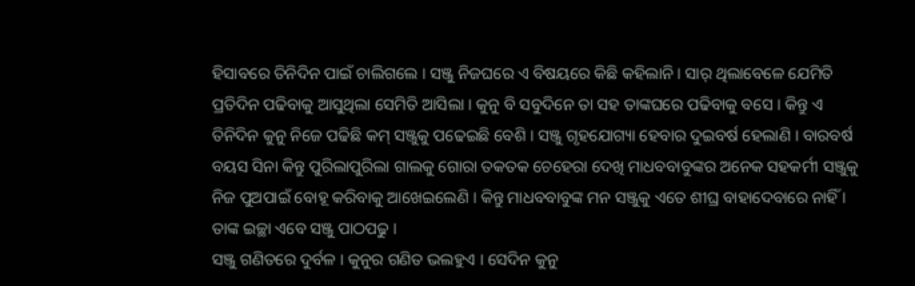ହିସାବରେ ତିନିଦିନ ପାଇଁ ଚାଲିଗଲେ । ସଞ୍ଜୁ ନିଜଘରେ ଏ ବିଷୟରେ କିଛି କହିଲାନି । ସାର୍ ଥିଲାବେଳେ ଯେମିତି ପ୍ରତିଦିନ ପଢିବାକୁ ଆସୁଥିଲା ସେମିତି ଆସିଲା । କୁନୁ ବି ସବୁଦିନେ ତା ସହ ତାଙ୍କଘରେ ପଢିବାକୁ ବସେ । କିନ୍ତୁ ଏ ତିନିଦିନ କୁନୁ ନିଜେ ପଢିଛି କମ୍ ସଞ୍ଜୁକୁ ପଢେଇଛି ବେଶି । ସଞ୍ଜୁ ଗୃହଯୋଗ୍ୟା ହେବାର ଦୁଇବର୍ଷ ହେଲାଣି । ବାରବର୍ଷ ବୟସ ସିନା କିନ୍ତୁ ପୁରିଲାପୁରିଲା ଗାଲକୁ ଗୋରା ତକତକ ଚେହେରା ଦେଖି ମାଧବବାବୁଙ୍କର ଅନେକ ସହକର୍ମୀ ସଞ୍ଜୁକୁ ନିଜ ପୁଅପାଇଁ ବୋହୂ କରିବାକୁ ଆଖେଇଲେଣି । କିନ୍ତୁ ମାଧବବାବୁଙ୍କ ମନ ସଞ୍ଜୁକୁ ଏତେ ଶୀଘ୍ର ବାହାଦେବାରେ ନାହିଁ । ତାଙ୍କ ଇଚ୍ଛା ଏବେ ସଞ୍ଜୁ ପାଠପଢୁ ।
ସଞ୍ଜୁ ଗଣିତରେ ଦୁର୍ବଳ । କୁନୁର ଗଣିତ ଭଲହୁଏ । ସେଦିନ କୁନୁ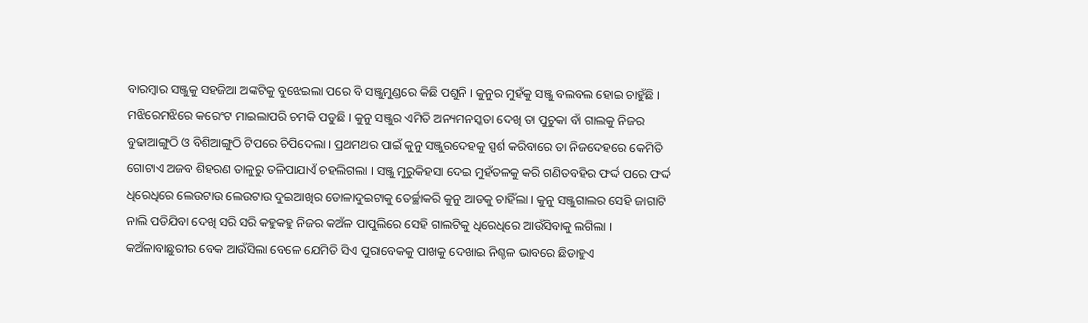ବାରମ୍ବାର ସଞ୍ଜୁକୁ ସହଜିଆ ଅଙ୍କଟିକୁ ବୁଝେଇଲା ପରେ ବି ସଞ୍ଜୁମୁଣ୍ଡରେ କିଛି ପଶୁନି । କୁନୁର ମୁହଁକୁ ସଞ୍ଜୁ ବଲବଲ ହୋଇ ଚାହୁଁଛି । ମଝିରେମଝିରେ କରେଂଟ ମାଇଲାପରି ଚମକି ପଡୁଛି । କୁନୁ ସଞ୍ଜୁର ଏମିତି ଅନ୍ୟମନସ୍କତା ଦେଖି ତା ପୁଚୁକା ବାଁ ଗାଲକୁ ନିଜର ବୁଢାଆଙ୍ଗୁଠି ଓ ବିଶିଆଙ୍ଗୁଠି ଟିପରେ ଚିପିଦେଲା । ପ୍ରଥମଥର ପାଇଁ କୁନୁ ସଞ୍ଜୁରଦେହକୁ ସ୍ପର୍ଶ କରିବାରେ ତା ନିଜଦେହରେ କେମିତି ଗୋଟାଏ ଅଜବ ଶିହରଣ ତାଳୁରୁ ତଳିପାଯାଏଁ ଚହଲିଗଲା । ସଞ୍ଜୁ ମୁରୁକିହସା ଦେଇ ମୁହଁତଳକୁ କରି ଗଣିତବହିର ଫର୍ଦ୍ଦ ପରେ ଫର୍ଦ୍ଦ ଧିରେଧିରେ ଲେଉଟାଉ ଲେଉଟାଉ ଦୁଇଆଖିର ଡୋଳାଦୁଇଟାକୁ ତେର୍ଚ୍ଛାକରି କୁନୁ ଆଡକୁ ଚାହିଁଲା । କୁନୁ ସଞ୍ଜୁଗାଲର ସେହି ଜାଗାଟି ନାଲି ପଡିଯିବା ଦେଖି ସରି ସରି କହୁକହୁ ନିଜର କଅଁଳ ପାପୁଲିରେ ସେହି ଗାଲଟିକୁ ଧିରେଧିରେ ଆଉଁସିବାକୁ ଲଗିଲା । କଅଁଳାବାଛୁରୀର ବେକ ଆଉଁସିଲା ବେଳେ ଯେମିତି ସିଏ ପୁରାବେକକୁ ପାଖକୁ ଦେଖାଇ ନିଶ୍ଚଳ ଭାବରେ ଛିଡାହୁଏ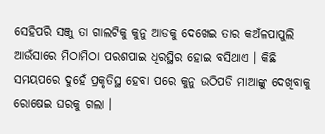ସେହିପରି ସଞ୍ଜୁ ତା ଗାଲଟିକୁ କୁନୁ ଆଡକୁ ଦେଖେଇ ତାର କଅଁଳପାପୁଲି ଆଉଁସାରେ ମିଠାମିଠା ପରଶପାଇ ଧିରସ୍ଥିର ହୋଇ ବସିଥାଏ । କିଛି ସମୟପରେ ଦୁହେଁ ପ୍ରକୃତିସ୍ଥ ହେବା ପରେ କୁନୁ ଉଠିପଡି ମାଆଙ୍କୁ ଦେଖିବାକୁ ରୋଷେଇ ଘରକୁ ଗଲା ।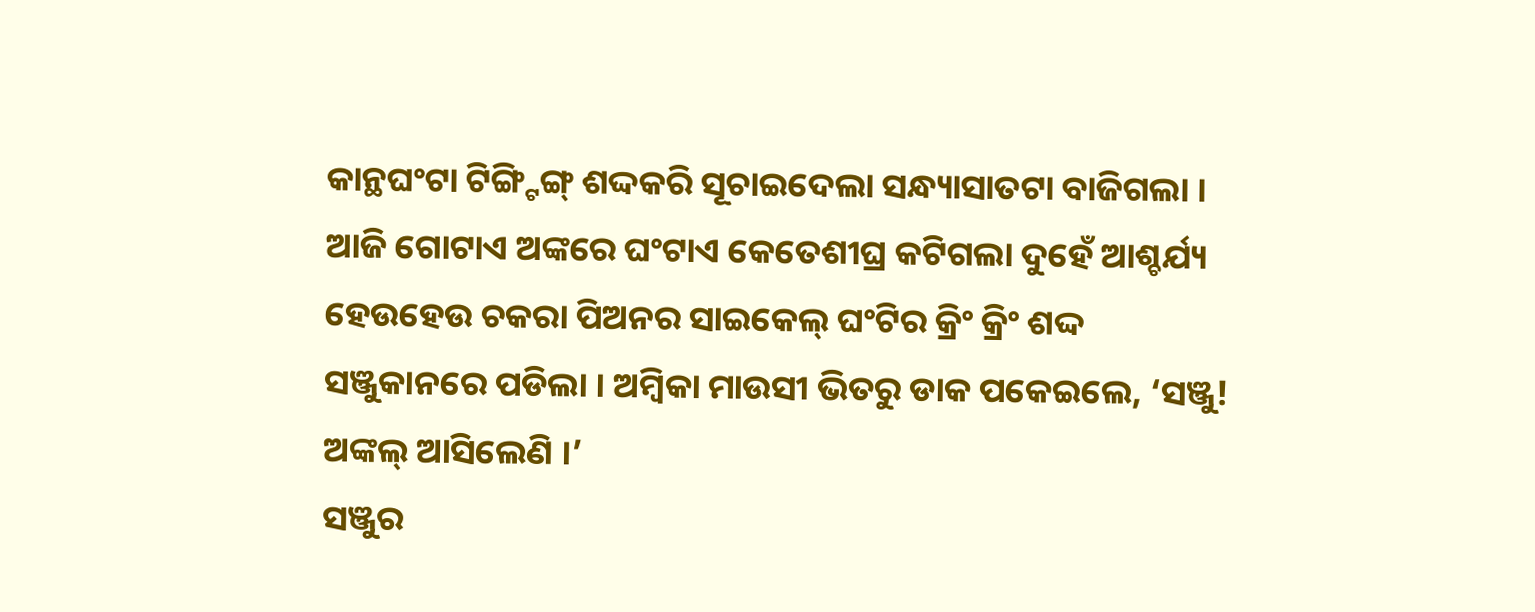କାନ୍ଥଘଂଟା ଟିଙ୍ଗ୍ଟିଙ୍ଗ୍ ଶଦ୍ଦକରି ସୂଚାଇଦେଲା ସନ୍ଧ୍ୟାସାତଟା ବାଜିଗଲା । ଆଜି ଗୋଟାଏ ଅଙ୍କରେ ଘଂଟାଏ କେତେଶୀଘ୍ର କଟିଗଲା ଦୁହେଁ ଆଶ୍ଚର୍ଯ୍ୟ ହେଉହେଉ ଚକରା ପିଅନର ସାଇକେଲ୍ ଘଂଟିର କ୍ରିଂ କ୍ରିଂ ଶଦ୍ଦ ସଞ୍ଜୁକାନରେ ପଡିଲା । ଅମ୍ବିକା ମାଉସୀ ଭିତରୁ ଡାକ ପକେଇଲେ, ‘ସଞ୍ଜୁ! ଅଙ୍କଲ୍ ଆସିଲେଣି ।’
ସଞ୍ଜୁର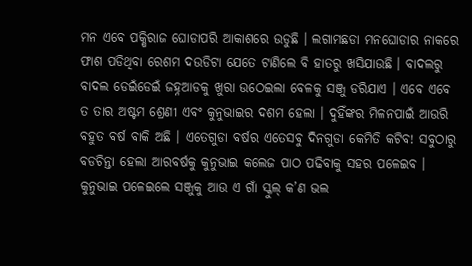ମନ ଏବେ ପକ୍ଷିରାଜ ଘୋଡାପରି ଆକାଶରେ ଉଡୁଛି । ଲଗାମଛଡା ମନଘୋଡାର ନାକରେ ଫାଶ ପଡିଥିବା ରେଶମ ଦଉଡିଟା ଯେତେ ଟାଣିଲେ ବି ହାତରୁ ଖସିଯାଉଛି । ବାଦଲରୁ ବାଦଲ ଡେଇଁଡେଇଁ ଜହ୍ନଆଡକୁ ଖୁରା ଉଠେଇଲା ବେଳକୁ ସଞ୍ଜୁ ଡରିଯାଏ । ଏବେ ଏବେ ତ ତାର ଅଷ୍ଟମ ଶ୍ରେଣୀ ଏବଂ କୁନୁଭାଇର ଦଶମ ହେଲା । ଦୁହିଁଙ୍କର ମିଳନପାଇଁ ଆଉରି ବହୁତ ବର୍ଷ ବାକି ଅଛି । ଏତେଗୁଡା ବର୍ଷର ଏତେସବୁ ଦିନଗୁଡା କେମିତି କଟିବ! ସବୁଠାରୁ ବଡଚିନ୍ତା ହେଲା ଆରବର୍ଷକୁ କୁନୁଭାଇ କଲେଜ ପାଠ ପଢିବାକୁ ସହର ପଳେଇବ । କୁନୁଭାଇ ପଳେଇଲେ ସଞ୍ଜୁକୁ ଆଉ ଏ ଗାଁ ସ୍କୁଲ୍ କ’ଣ ଭଲ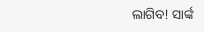ଲାଗିବ! ସାର୍ଙ୍କ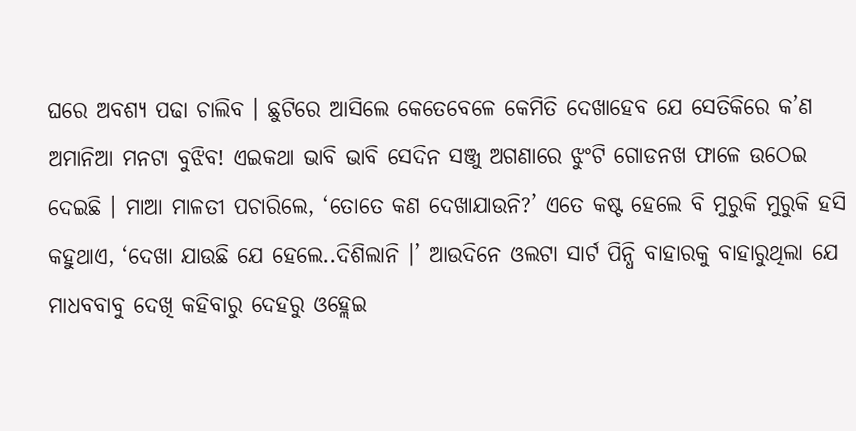ଘରେ ଅବଶ୍ୟ ପଢା ଚାଲିବ । ଛୁଟିରେ ଆସିଲେ କେତେବେଳେ କେମିତି ଦେଖାହେବ ଯେ ସେତିକିରେ କ’ଣ ଅମାନିଆ ମନଟା ବୁଝିବ! ଏଇକଥା ଭାବି ଭାବି ସେଦିନ ସଞ୍ଜୁ ଅଗଣାରେ ଝୁଂଟି ଗୋଡନଖ ଫାଳେ ଉଠେଇ ଦେଇଛି । ମାଆ ମାଳତୀ ପଚାରିଲେ, ‘ତୋତେ କଣ ଦେଖାଯାଉନି?’ ଏତେ କଷ୍ଟ ହେଲେ ବି ମୁରୁକି ମୁରୁକି ହସି କହୁଥାଏ, ‘ଦେଖା ଯାଉଛି ଯେ ହେଲେ..ଦିଶିଲାନି ।’ ଆଉଦିନେ ଓଲଟା ସାର୍ଟ ପିନ୍ଧି ବାହାରକୁ ବାହାରୁଥିଲା ଯେ ମାଧବବାବୁ ଦେଖି କହିବାରୁ ଦେହରୁ ଓହ୍ଲେଇ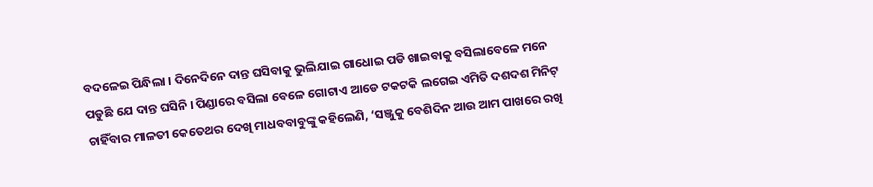ବଦଳେଇ ପିନ୍ଧିଲା । ଦିନେଦିନେ ଦାନ୍ତ ଘସିବାକୁ ଭୁଲିଯାଇ ଗାଧୋଇ ପଡି ଖାଇବାକୁ ବସିଲାବେଳେ ମନେ ପଡୁଛି ଯେ ଦାନ୍ତ ଘସିନି । ପିଣ୍ଡାରେ ବସିଲା ବେଳେ ଗୋଟାଏ ଆଡେ ଟକଟକି ଲଗେଇ ଏମିତି ଦଶଦଶ ମିନିଟ୍ ଚାହିଁବାର ମାଳତୀ କେତେଥର ଦେଖି ମାଧବବାବୁଙ୍କୁ କହିଲେଣି, ‘ସଞ୍ଜୁକୁ ବେଶିଦିନ ଆଉ ଆମ ପାଖରେ ରଖି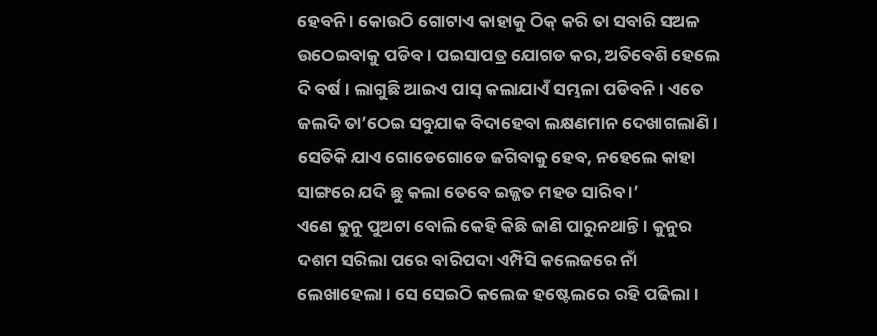ହେବନି । କୋଉଠି ଗୋଟାଏ କାହାକୁ ଠିକ୍ କରି ତା ସବାରି ସଅଳ ଉଠେଇବାକୁ ପଡିବ । ପଇସାପତ୍ର ଯୋଗଡ କର, ଅତିବେଶି ହେଲେ ଦି ବର୍ଷ । ଲାଗୁଛି ଆଇଏ ପାସ୍ କଲାଯାଏଁ ସମ୍ଭଳା ପଡିବନି । ଏତେ ଜଲଦି ତା’ଠେଇ ସବୁଯାକ ବିଦାହେବା ଲକ୍ଷଣମାନ ଦେଖାଗଲାଣି । ସେତିକି ଯାଏ ଗୋଡେଗୋଡେ ଜଗିବାକୁ ହେବ, ନହେଲେ କାହା ସାଙ୍ଗରେ ଯଦି ଛୁ କଲା ତେବେ ଇଜ୍ଜତ ମହତ ସାରିବ ।’
ଏଣେ କୁନୁ ପୁଅଟା ବୋଲି କେହି କିଛି ଜାଣି ପାରୁନଥାନ୍ତି । କୁନୁର ଦଶମ ସରିଲା ପରେ ବାରିପଦା ଏମ୍ପିସି କଲେଜରେ ନାଁ ଲେଖାହେଲା । ସେ ସେଇଠି କଲେଜ ହଷ୍ଟେଲରେ ରହି ପଢିଲା ।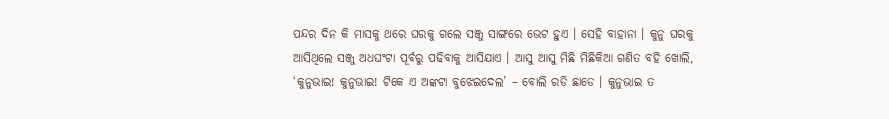ପନ୍ଦର ଦିନ କି ମାସକୁ ଥରେ ଘରକୁ ଗଲେ ସଞ୍ଜୁ ସାଙ୍ଗରେ ଭେଟ ହୁଏ । ସେହି ବାହାନା । କୁନୁ ଘରକୁ ଆସିଥିଲେ ସଞ୍ଜୁ ଅଧଘଂଟା ପୂର୍ବରୁ ପଢିବାକୁ ଆସିଯାଏ । ଆସୁ ଆସୁ ମିଛି ମିଛିକିଆ ଗଣିତ ବହି ଖୋଲି, ‘କୁନୁଭାଇ! କୁନୁଭାଇ! ଟିକେ ଏ ଅଙ୍କଟା ବୁଝେଇଦେଲ’ – ବୋଲି ରଡି ଛାଡେ । କୁନୁଭାଇ ତ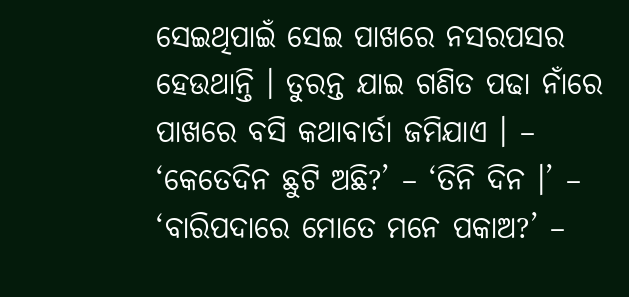ସେଇଥିପାଇଁ ସେଇ ପାଖରେ ନସରପସର ହେଉଥାନ୍ତି । ତୁରନ୍ତ ଯାଇ ଗଣିତ ପଢା ନାଁରେ ପାଖରେ ବସି କଥାବାର୍ତା ଜମିଯାଏ । – ‘କେତେଦିନ ଛୁଟି ଅଛି?’ – ‘ତିନି ଦିନ ।’ – ‘ବାରିପଦାରେ ମୋତେ ମନେ ପକାଅ?’ –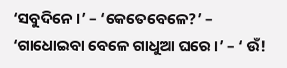‘ସବୁଦିନେ ।’ – ‘କେତେବେଳେ?’ – ‘ଗାଧୋଇବା ବେଳେ ଗାଧୁଆ ଘରେ ।’ – ‘ ଉଁ!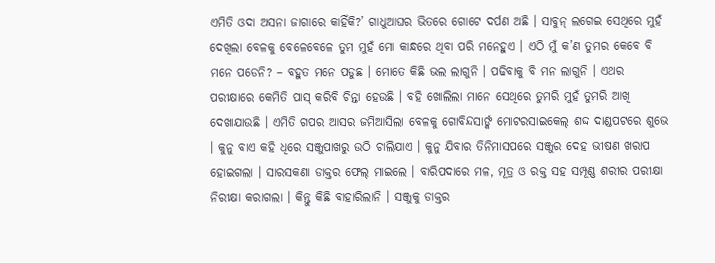ଏମିତି ଓଦା ଅସନା ଜାଗାରେ କାହିଁକି?’ ଗାଧୁଆଘର ଭିତରେ ଗୋଟେ ଦର୍ପଣ ଅଛି । ସାବୁନ୍ ଲଗେଇ ସେଥିରେ ମୁହଁ ଦେଖିଲା ବେଳକୁ ବେଳେବେଳେ ତୁମ ମୁହଁ ମୋ କାନ୍ଧରେ ଥିବା ପରି ମନେହୁଏ । ଏଠି ମୁଁ କ’ଣ ତୁମର କେବେ ବି ମନେ ପଡେନି? – ବହୁତ ମନେ ପଡୁଛ । ମୋତେ କିଛି ଭଲ ଲାଗୁନି । ପଢିବାକୁ ବି ମନ ଲାଗୁନି । ଏଥର ପରୀକ୍ଷାରେ କେମିତି ପାସ୍ କରିବି ଚିନ୍ତା ହେଉଛି । ବହି ଖୋଲିଲା ମାନେ ସେଥିରେ ତୁମରି ମୁହଁ ତୁମରି ଆଖି ଦେଖାଯାଉଛି । ଏମିତି ଗପର ଆସର ଜମିଆସିଲା ବେଳକୁ ଗୋବିନ୍ଦସାର୍ଙ୍କ ମୋଟରସାଇକେଲ୍ ଶଦ୍ଦ ଦାଣ୍ଡପଟରେ ଶୁଭେ । କୁନୁ ବାଏ କହି ଧିରେ ସଞ୍ଜୁପାଖରୁ ଉଠି ଚାଲିଯାଏ । କୁନୁ ଯିବାର ତିନିମାସପରେ ସଞ୍ଜୁର ଦେହ ଭୀଷଣ ଖରାପ ହୋଇଗଲା । ସାରସକଣା ଡାକ୍ତର ଫେଲ୍ ମାଇଲେ । ବାରିପଦାରେ ମଳ, ମୂତ୍ର ଓ ରକ୍ତ ସହ ସମ୍ପୂଣ୍ଣ ଶରୀର ପରୀକ୍ଷା ନିରୀକ୍ଷା କରାଗଲା । କିନ୍ତୁ କିଛି ବାହାରିଲାନି । ସଞ୍ଜୁକୁ ଡାକ୍ତର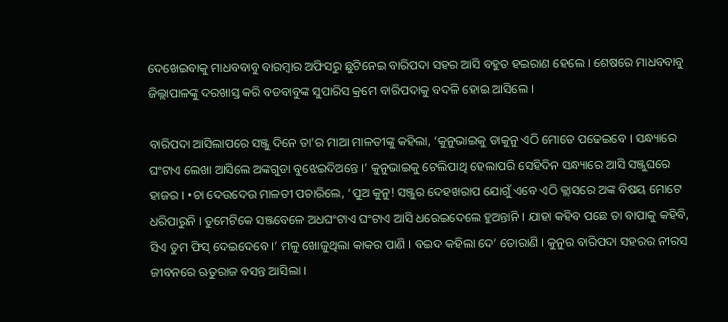ଦେଖେଇବାକୁ ମାଧବବାବୁ ବାରମ୍ବାର ଅଫିସରୁ ଛୁଟିନେଇ ବାରିପଦା ସହର ଆସି ବହୁତ ହଇରାଣ ହେଲେ । ଶେଷରେ ମାଧବବାବୁ ଜିଲ୍ଲାପାଳଙ୍କୁ ଦରଖାସ୍ତ କରି ବଡବାବୁଙ୍କ ସୁପାରିସ କ୍ରମେ ବାରିପଦାକୁ ବଦଳି ହୋଇ ଆସିଲେ ।

ବାରିପଦା ଆସିଲାପରେ ସଞ୍ଜୁ ଦିନେ ତା’ର ମାଆ ମାଳତୀଙ୍କୁ କହିଲା, ‘କୁନୁଭାଇକୁ ଡାକୁନୁ ଏଠି ମୋତେ ପଢେଇବେ । ସନ୍ଧ୍ୟାରେ ଘଂଟାଏ ଲେଖା ଆସିଲେ ଅଙ୍କଗୁଡା ବୁଝେଇଦିଅନ୍ତେ ।’ କୁନୁଭାଇକୁ ଟେଲିପାଥି ହେଲାପରି ସେହିଦିନ ସନ୍ଧ୍ୟାରେ ଆସି ସଞ୍ଜୁଘରେ ହାଜର । •ଚା ଦେଉଦେଉ ମାଳତୀ ପଚାରିଲେ, ‘ପୁଅ କୁନୁ! ସଞ୍ଜୁର ଦେହଖରାପ ଯୋଗୁଁ ଏବେ ଏଠି କ୍ଲାସରେ ଅଙ୍କ ବିଷୟ ମୋଟେ ଧରିପାରୁନି । ତୁମେଟିକେ ସଞ୍ଜବେଳେ ଅଧଘଂଟାଏ ଘଂଟାଏ ଆସି ଧରେଇଦେଲେ ହୁଅନ୍ତାନି । ଯାହା କହିବ ପଛେ ତା ବାପାକୁ କହିବି, ସିଏ ତୁମ ଫିସ୍ ଦେଇଦେବେ ।’ ମଳୁ ଖୋଜୁଥିଲା କାକର ପାଣି । ବଇଦ କହିଲା ଦେ’ ତୋରାଣି । କୁନୁର ବାରିପଦା ସହରର ନୀରସ ଜୀବନରେ ଋତୁରାଜ ବସନ୍ତ ଆସିଲା ।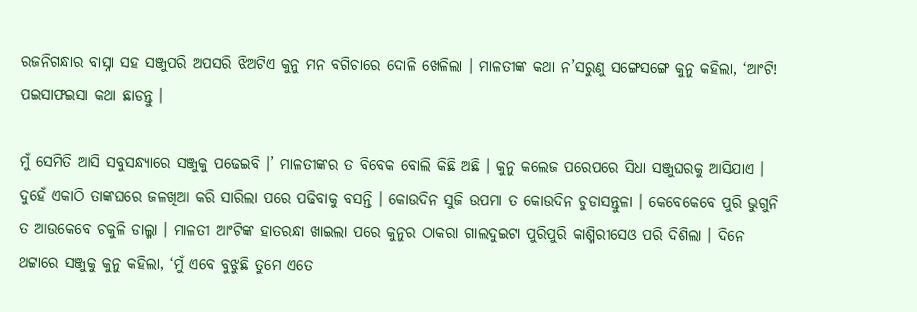ରଜନିଗନ୍ଧାର ବାସ୍ନା ସହ ସଞ୍ଜୁପରି ଅପସରି ଝିଅଟିଏ କୁନୁ ମନ ବଗିଚାରେ ଦୋଳି ଖେଳିଲା । ମାଳତୀଙ୍କ କଥା ନ’ସରୁଣୁ ସଙ୍ଗେସଙ୍ଗେ କୁନୁ କହିଲା, ‘ଆଂଟି! ପଇସାଫଇସା କଥା ଛାଡନ୍ତୁ ।

ମୁଁ ସେମିତି ଆସି ସବୁସନ୍ଧ୍ୟାରେ ସଞ୍ଜୁକୁ ପଢେଇବି ।’ ମାଳତୀଙ୍କର ତ ବିବେକ ବୋଲି କିଛି ଅଛି । କୁନୁ କଲେଜ ପରେପରେ ସିଧା ସଞ୍ଜୁଘରକୁ ଆସିଯାଏ । ଦୁହେଁ ଏକାଠି ତାଙ୍କଘରେ ଜଳଖିଆ କରି ସାରିଲା ପରେ ପଢିବାକୁ ବସନ୍ତି । କୋଉଦିନ ସୁଜି ଉପମା ତ କୋଉଦିନ ଚୁଡାସନ୍ତୁଳା । କେବେକେବେ ପୁରି ଭୁଗୁନି ତ ଆଉକେବେ ଚକୁଳି ଡାଲ୍ମା । ମାଳତୀ ଆଂଟିଙ୍କ ହାତରନ୍ଧା ଖାଇଲା ପରେ କୁନୁର ଠାକରା ଗାଲଦୁଇଟା ପୁରିପୁରି କାଶ୍ମିରୀସେଓ ପରି ଦିଶିଲା । ଦିନେ ଥଟ୍ଟାରେ ସଞ୍ଜୁକୁ କୁନୁ କହିଲା, ‘ମୁଁ ଏବେ ବୁଝୁଛି ତୁମେ ଏତେ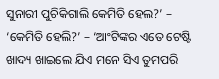ସୁନାରୀ ପୁଚିକିଗାଲି କେମିତି ହେଲ?’ – ‘କେମିତି ହେଲି?’ – ‘ଆଂଟିଙ୍କର ଏତେ ଟେଷ୍ଟି ଖାଦ୍ୟ ଖାଇଲେ ଯିଏ ମନେ ସିଏ ତୁମପରି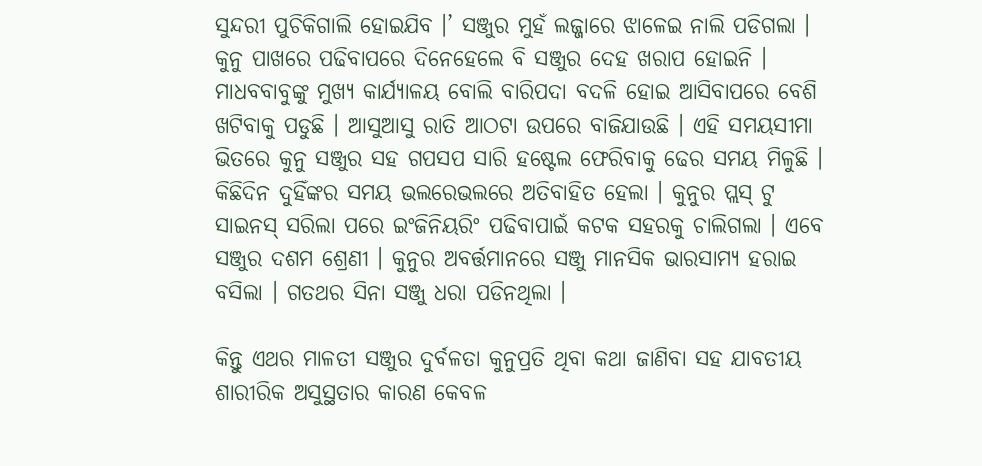ସୁନ୍ଦରୀ ପୁଚିକିଗାଲି ହୋଇଯିବ ।’ ସଞ୍ଜୁର ମୁହଁ ଲଜ୍ଜାରେ ଝାଳେଇ ନାଲି ପଡିଗଲା ।
କୁନୁ ପାଖରେ ପଢିବାପରେ ଦିନେହେଲେ ବି ସଞ୍ଜୁର ଦେହ ଖରାପ ହୋଇନି । ମାଧବବାବୁଙ୍କୁ ମୁଖ୍ୟ କାର୍ଯ୍ୟାଳୟ ବୋଲି ବାରିପଦା ବଦଳି ହୋଇ ଆସିବାପରେ ବେଶି ଖଟିବାକୁ ପଡୁଛି । ଆସୁଆସୁ ରାତି ଆଠଟା ଉପରେ ବାଜିଯାଉଛି । ଏହି ସମୟସୀମା ଭିତରେ କୁନୁ ସଞ୍ଜୁର ସହ ଗପସପ ସାରି ହଷ୍ଟେଲ ଫେରିବାକୁ ଢେର ସମୟ ମିଳୁଛି । କିଛିଦିନ ଦୁହିଁଙ୍କର ସମୟ ଭଲରେଭଲରେ ଅତିବାହିତ ହେଲା । କୁନୁର ପ୍ଲସ୍ ଟୁ ସାଇନସ୍ ସରିଲା ପରେ ଇଂଜିନିୟରିଂ ପଢିବାପାଇଁ କଟକ ସହରକୁ ଚାଲିଗଲା । ଏବେ ସଞ୍ଜୁର ଦଶମ ଶ୍ରେଣୀ । କୁନୁର ଅବର୍ତ୍ତମାନରେ ସଞ୍ଜୁ ମାନସିକ ଭାରସାମ୍ୟ ହରାଇ ବସିଲା । ଗତଥର ସିନା ସଞ୍ଜୁ ଧରା ପଡିନଥିଲା ।

କିନ୍ତୁ ଏଥର ମାଳତୀ ସଞ୍ଜୁର ଦୁର୍ବଳତା କୁନୁପ୍ରତି ଥିବା କଥା ଜାଣିବା ସହ ଯାବତୀୟ ଶାରୀରିକ ଅସୁସ୍ଥତାର କାରଣ କେବଳ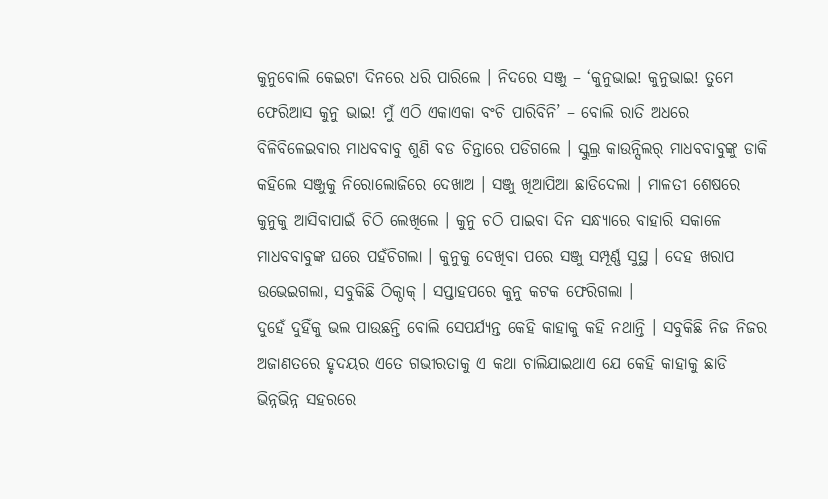କୁନୁବୋଲି କେଇଟା ଦିନରେ ଧରି ପାରିଲେ । ନିଦରେ ସଞ୍ଜୁ – ‘କୁନୁଭାଇ! କୁନୁଭାଇ! ତୁମେ ଫେରିଆସ କୁନୁ ଭାଇ! ମୁଁ ଏଠି ଏକାଏକା ବଂଚି ପାରିବିନି’ – ବୋଲି ରାତି ଅଧରେ ବିଳିବିଳେଇବାର ମାଧବବାବୁ ଶୁଣି ବଡ ଚିନ୍ତାରେ ପଡିଗଲେ । ସ୍କୁଲ୍ର କାଉନ୍ସିଲର୍ ମାଧବବାବୁଙ୍କୁ ଡାକି କହିଲେ ସଞ୍ଜୁକୁ ନିରୋଲୋଜିରେ ଦେଖାଅ । ସଞ୍ଜୁ ଖିଆପିଆ ଛାଡିଦେଲା । ମାଳତୀ ଶେଷରେ କୁନୁକୁ ଆସିବାପାଇଁ ଚିଠି ଲେଖିଲେ । କୁନୁ ଚଠି ପାଇବା ଦିନ ସନ୍ଧ୍ୟାରେ ବାହାରି ସକାଳେ ମାଧବବାବୁଙ୍କ ଘରେ ପହଁଚିଗଲା । କୁନୁକୁ ଦେଖିବା ପରେ ସଞ୍ଜୁ ସମ୍ପୂର୍ଣ୍ଣ ସୁସ୍ଥ । ଦେହ ଖରାପ ଉଭେଇଗଲା, ସବୁକିଛି ଠିକ୍ଠାକ୍ । ସପ୍ତାହପରେ କୁନୁ କଟକ ଫେରିଗଲା ।
ଦୁହେଁ ଦୁହିଁକୁ ଭଲ ପାଉଛନ୍ତି ବୋଲି ସେପର୍ଯ୍ୟନ୍ତ କେହି କାହାକୁ କହି ନଥାନ୍ତି । ସବୁକିଛି ନିଜ ନିଜର ଅଜାଣତରେ ହୃଦୟର ଏତେ ଗଭୀରତାକୁ ଏ କଥା ଚାଲିଯାଇଥାଏ ଯେ କେହି କାହାକୁ ଛାଡି ଭିନ୍ନଭିନ୍ନ ସହରରେ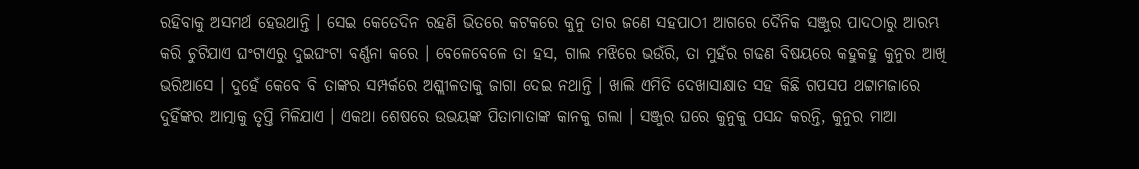ରହିବାକୁ ଅସମର୍ଥ ହେଉଥାନ୍ତି । ସେଇ କେତେଦିନ ରହଣି ଭିତରେ କଟକରେ କୁନୁ ତାର ଜଣେ ସହପାଠୀ ଆଗରେ ଦୈନିକ ସଞ୍ଜୁର ପାଦଠାରୁ ଆରମ୍ଭ କରି ଚୁଟିଯାଏ ଘଂଟାଏରୁ ଦୁଇଘଂଟା ବର୍ଣ୍ଣନା କରେ । ବେଳେବେଳେ ତା ହସ, ଗାଲ ମଝିରେ ଭଉଁରି, ତା ମୁହଁର ଗଢଣ ବିଷୟରେ କହୁକହୁ କୁନୁର ଆଖି ଭରିଆସେ । ଦୁହେଁ କେବେ ବି ତାଙ୍କର ସମ୍ପର୍କରେ ଅଶ୍ଲୀଳତାକୁ ଜାଗା ଦେଇ ନଥାନ୍ତି । ଖାଲି ଏମିତି ଦେଖାସାକ୍ଷାତ ସହ କିଛି ଗପସପ ଥଟ୍ଟାମଜାରେ ଦୁହିଁଙ୍କର ଆତ୍ମାକୁ ତୃପ୍ତି ମିଳିଯାଏ । ଏକଥା ଶେଷରେ ଉଭୟଙ୍କ ପିତାମାତାଙ୍କ କାନକୁ ଗଲା । ସଞ୍ଜୁର ଘରେ କୁନୁକୁ ପସନ୍ଦ କରନ୍ତି, କୁନୁର ମାଆ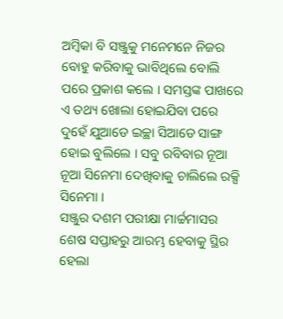ଅମ୍ବିକା ବି ସଞ୍ଜୁକୁ ମନେମନେ ନିଜର ବୋହୁ କରିବାକୁ ଭାବିଥିଲେ ବୋଲି ପରେ ପ୍ରକାଶ କଲେ । ସମସ୍ତଙ୍କ ପାଖରେ ଏ ତଥ୍ୟ ଖୋଲା ହୋଇଯିବା ପରେ ଦୁହେଁ ଯୁଆଡେ ଇଚ୍ଛା ସିଆଡେ ସାଙ୍ଗ ହୋଇ ବୁଲିଲେ । ସବୁ ରବିବାର ନୂଆ ନୂଆ ସିନେମା ଦେଖିବାକୁ ଚାଲିଲେ ରକ୍ସି ସିନେମା ।
ସଞ୍ଜୁର ଦଶମ ପରୀକ୍ଷା ମାର୍ଚ୍ଚମାସର ଶେଷ ସପ୍ତାହରୁ ଆରମ୍ଭ ହେବାକୁ ସ୍ଥିର ହେଲା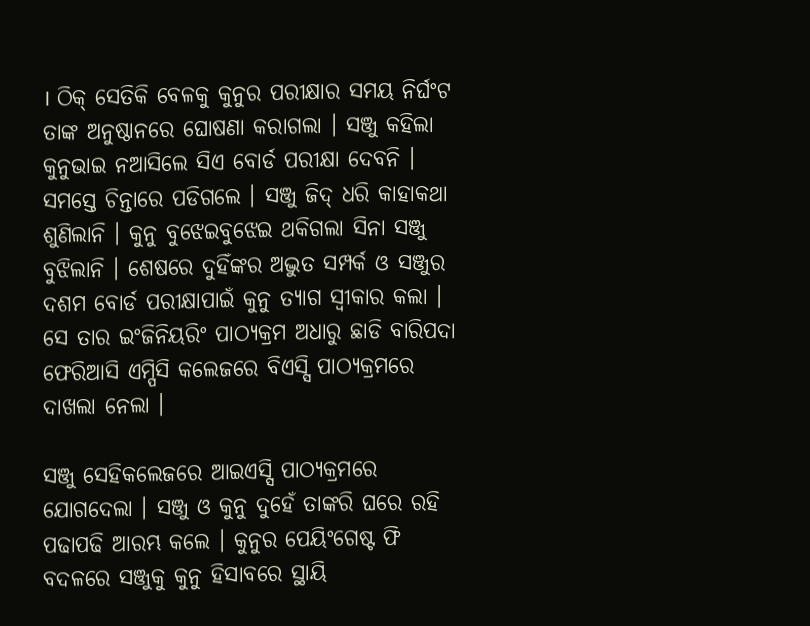। ଠିକ୍ ସେତିକି ବେଳକୁ କୁନୁର ପରୀକ୍ଷାର ସମୟ ନିର୍ଘଂଟ ତାଙ୍କ ଅନୁଷ୍ଠାନରେ ଘୋଷଣା କରାଗଲା । ସଞ୍ଜୁ କହିଲା କୁନୁଭାଇ ନଆସିଲେ ସିଏ ବୋର୍ଡ ପରୀକ୍ଷା ଦେବନି । ସମସ୍ତେ ଚିନ୍ତାରେ ପଡିଗଲେ । ସଞ୍ଜୁ ଜିଦ୍ ଧରି କାହାକଥା ଶୁଣିଲାନି । କୁନୁ ବୁଝେଇବୁଝେଇ ଥକିଗଲା ସିନା ସଞ୍ଜୁ ବୁଝିଲାନି । ଶେଷରେ ଦୁହିଁଙ୍କର ଅଦ୍ଭୁତ ସମ୍ପର୍କ ଓ ସଞ୍ଜୁର ଦଶମ ବୋର୍ଡ ପରୀକ୍ଷାପାଇଁ କୁନୁ ତ୍ୟାଗ ସ୍ୱୀକାର କଲା । ସେ ତାର ଇଂଜିନିୟରିଂ ପାଠ୍ୟକ୍ରମ ଅଧାରୁ ଛାଡି ବାରିପଦା ଫେରିଆସି ଏମ୍ପିସି କଲେଜରେ ବିଏସ୍ସି ପାଠ୍ୟକ୍ରମରେ ଦାଖଲା ନେଲା ।

ସଞ୍ଜୁ ସେହିକଲେଜରେ ଆଇଏସ୍ସି ପାଠ୍ୟକ୍ରମରେ ଯୋଗଦେଲା । ସଞ୍ଜୁ ଓ କୁନୁ ଦୁହେଁ ତାଙ୍କରି ଘରେ ରହି ପଢାପଢି ଆରମ୍ଭ କଲେ । କୁନୁର ପେୟିଂଗେଷ୍ଟ ଫି ବଦଳରେ ସଞ୍ଜୁକୁ କୁନୁ ହିସାବରେ ସ୍ଥାୟି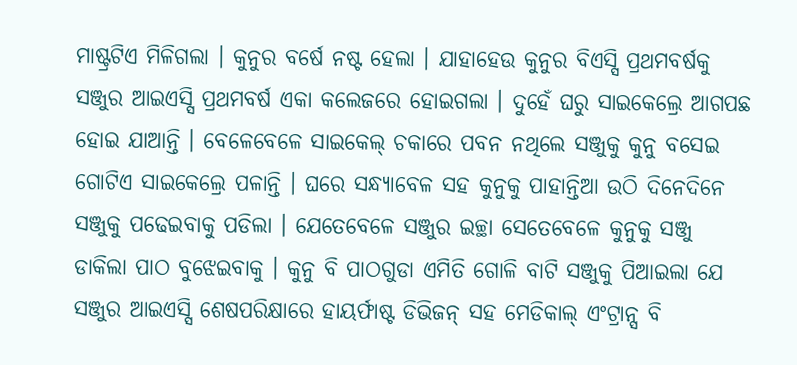ମାଷ୍ଟ୍ରଟିଏ ମିଳିଗଲା । କୁନୁର ବର୍ଷେ ନଷ୍ଟ ହେଲା । ଯାହାହେଉ କୁନୁର ବିଏସ୍ସି ପ୍ରଥମବର୍ଷକୁ ସଞ୍ଜୁର ଆଇଏସ୍ସି ପ୍ରଥମବର୍ଷ ଏକା କଲେଜରେ ହୋଇଗଲା । ଦୁହେଁ ଘରୁ ସାଇକେଲ୍ରେ ଆଗପଛ ହୋଇ ଯାଆନ୍ତି । ବେଳେବେଳେ ସାଇକେଲ୍ ଚକାରେ ପବନ ନଥିଲେ ସଞ୍ଜୁକୁ କୁନୁ ବସେଇ ଗୋଟିଏ ସାଇକେଲ୍ରେ ପଳାନ୍ତି । ଘରେ ସନ୍ଧ୍ୟାବେଳ ସହ କୁନୁକୁ ପାହାନ୍ତିଆ ଉଠି ଦିନେଦିନେ ସଞ୍ଜୁକୁ ପଢେଇବାକୁ ପଡିଲା । ଯେତେବେଳେ ସଞ୍ଜୁର ଇଚ୍ଛା ସେତେବେଳେ କୁନୁକୁ ସଞ୍ଜୁ ଡାକିଲା ପାଠ ବୁଝେଇବାକୁ । କୁନୁ ବି ପାଠଗୁଡା ଏମିତି ଗୋଳି ବାଟି ସଞ୍ଜୁକୁ ପିଆଇଲା ଯେ ସଞ୍ଜୁର ଆଇଏସ୍ସି ଶେଷପରିକ୍ଷାରେ ହାୟର୍ଫାଷ୍ଟ ଡିଭିଜନ୍ ସହ ମେଡିକାଲ୍ ଏଂଟ୍ରାନ୍ସ ବି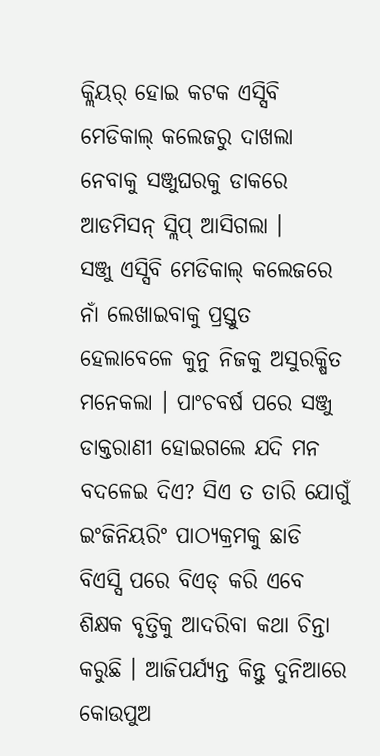କ୍ଲିୟର୍ ହୋଇ କଟକ ଏସ୍ସିବି ମେଡିକାଲ୍ କଲେଜରୁ ଦାଖଲା ନେବାକୁ ସଞ୍ଜୁଘରକୁ ଡାକରେ ଆଡମିସନ୍ ସ୍ଲିପ୍ ଆସିଗଲା ।
ସଞ୍ଜୁ ଏସ୍ସିବି ମେଡିକାଲ୍ କଲେଜରେ ନାଁ ଲେଖାଇବାକୁ ପ୍ରସ୍ତୁତ ହେଲାବେଳେ କୁନୁ ନିଜକୁ ଅସୁରକ୍ଷିତ ମନେକଲା । ପାଂଚବର୍ଷ ପରେ ସଞ୍ଜୁ ଡାକ୍ତରାଣୀ ହୋଇଗଲେ ଯଦି ମନ ବଦଳେଇ ଦିଏ? ସିଏ ତ ତାରି ଯୋଗୁଁ ଇଂଜିନିୟରିଂ ପାଠ୍ୟକ୍ରମକୁ ଛାଡି ବିଏସ୍ସି ପରେ ବିଏଡ୍ କରି ଏବେ ଶିକ୍ଷକ ବୃତ୍ତିକୁ ଆଦରିବା କଥା ଚିନ୍ତା କରୁଛି । ଆଜିପର୍ଯ୍ୟନ୍ତ କିନ୍ତୁ ଦୁନିଆରେ କୋଉପୁଅ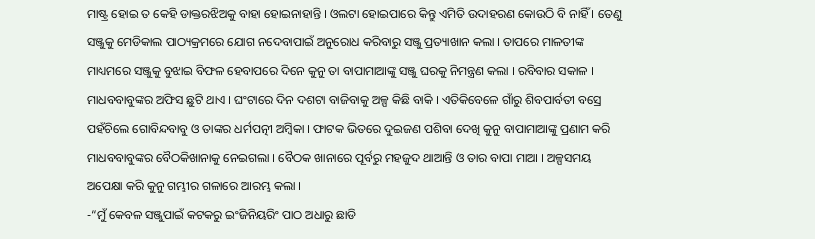ମାଷ୍ଟ୍ର ହୋଇ ତ କେହି ଡାକ୍ତରଝିଅକୁ ବାହା ହୋଇନାହାନ୍ତି । ଓଲଟା ହୋଇପାରେ କିନ୍ତୁ ଏମିତି ଉଦାହରଣ କୋଉଠି ବି ନାହିଁ । ତେଣୁ ସଞ୍ଜୁକୁ ମେଡିକାଲ ପାଠ୍ୟକ୍ରମରେ ଯୋଗ ନଦେବାପାଇଁ ଅନୁରୋଧ କରିବାରୁ ସଞ୍ଜୁ ପ୍ରତ୍ୟାଖାନ କଲା । ତାପରେ ମାଳତୀଙ୍କ ମାଧ୍ୟମରେ ସଞ୍ଜୁକୁ ବୁଝାଇ ବିଫଳ ହେବାପରେ ଦିନେ କୁନୁ ତା ବାପାମାଆଙ୍କୁ ସଞ୍ଜୁ ଘରକୁ ନିମନ୍ତ୍ରଣ କଲା । ରବିବାର ସକାଳ । ମାଧବବାବୁଙ୍କର ଅଫିସ ଛୁଟି ଥାଏ । ଘଂଟାରେ ଦିନ ଦଶଟା ବାଜିବାକୁ ଅଳ୍ପ କିଛି ବାକି । ଏତିକିବେଳେ ଗାଁରୁ ଶିବପାର୍ବତୀ ବସ୍ରେ ପହଁଚିଲେ ଗୋବିନ୍ଦବାବୁ ଓ ତାଙ୍କର ଧର୍ମପତ୍ନୀ ଅମ୍ବିକା । ଫାଟକ ଭିତରେ ଦୁଇଜଣ ପଶିବା ଦେଖି କୁନୁ ବାପାମାଆଙ୍କୁ ପ୍ରଣାମ କରି ମାଧବବାବୁଙ୍କର ବୈଠକିଖାନାକୁ ନେଇଗଲା । ବୈଠକ ଖାନାରେ ପୂର୍ବରୁ ମହଜୁଦ ଥାଆନ୍ତି ଓ ତାର ବାପା ମାଆ । ଅଳ୍ପସମୟ ଅପେକ୍ଷା କରି କୁନୁ ଗମ୍ଭୀର ଗଳାରେ ଆରମ୍ଭ କଲା ।
-“ମୁଁ କେବଳ ସଞ୍ଜୁପାଇଁ କଟକରୁ ଇଂଜିନିୟରିଂ ପାଠ ଅଧାରୁ ଛାଡି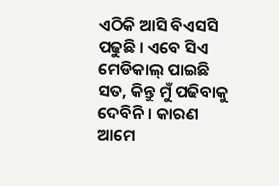ଏଠିକି ଆସି ବିଏସସି ପଢୁଛି । ଏବେ ସିଏ ମେଡିକାଲ୍ ପାଇଛି ସତ, କିନ୍ତୁ ମୁଁ ପଢିବାକୁ ଦେବିନି । କାରଣ ଆମେ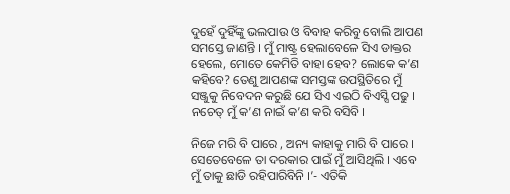ଦୁହେଁ ଦୁହିଁଙ୍କୁ ଭଲପାଉ ଓ ବିବାହ କରିବୁ ବୋଲି ଆପଣ ସମସ୍ତେ ଜାଣନ୍ତି । ମୁଁ ମାଷ୍ଟ୍ର ହେଲାବେଳେ ସିଏ ଡାକ୍ତର ହେଲେ, ମୋତେ କେମିତି ବାହା ହେବ? ଲୋକେ କ’ଣ କହିବେ? ତେଣୁ ଆପଣଙ୍କ ସମସ୍ତଙ୍କ ଉପସ୍ଥିତିରେ ମୁଁ ସଞ୍ଜୁକୁ ନିବେଦନ କରୁଛି ଯେ ସିଏ ଏଇଠି ବିଏସ୍ସି ପଢୁ । ନଚେତ୍ ମୁଁ କ’ଣ ନାଇଁ କ’ଣ କରି ବସିବି ।

ନିଜେ ମରି ବି ପାରେ , ଅନ୍ୟ କାହାକୁ ମାରି ବି ପାରେ । ସେତେବେଳେ ତା ଦରକାର ପାଇଁ ମୁଁ ଆସିଥିଲି । ଏବେ ମୁଁ ତାକୁ ଛାଡି ରହିପାରିବିନି ।’- ଏତିକି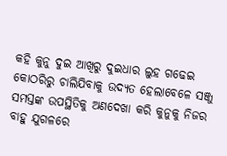କହି କୁନୁ ଦୁଇ ଆଖିରୁ ଦୁଇଧାର ଲୁହ ଗଢେଇ କୋଠରିରୁ ଚାଲିଯିବାକୁ ଉଦ୍ୟତ ହେଲାବେଳେ ସଞ୍ଜୁ ସମସ୍ତଙ୍କ ଉପସ୍ଥିତିକୁ ଅଣଦେଖା କରି କୁନୁକୁ ନିଜର ବାହୁ ଯୁଗଳରେ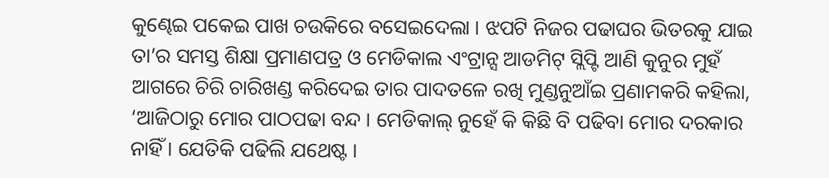କୁଣ୍ଢେଇ ପକେଇ ପାଖ ଚଉକିରେ ବସେଇଦେଲା । ଝପଟି ନିଜର ପଢାଘର ଭିତରକୁ ଯାଇ ତା’ର ସମସ୍ତ ଶିକ୍ଷା ପ୍ରମାଣପତ୍ର ଓ ମେଡିକାଲ ଏଂଟ୍ରାନ୍ସ ଆଡମିଟ୍ ସ୍ଲିପ୍ଟି ଆଣି କୁନୁର ମୁହଁ ଆଗରେ ଚିରି ଚାରିଖଣ୍ଡ କରିଦେଇ ତାର ପାଦତଳେ ରଖି ମୁଣ୍ଡନୁଆଁଇ ପ୍ରଣାମକରି କହିଲା, ‘ଆଜିଠାରୁ ମୋର ପାଠପଢା ବନ୍ଦ । ମେଡିକାଲ୍ ନୁହେଁ କି କିଛି ବି ପଢିବା ମୋର ଦରକାର ନାହିଁ । ଯେତିକି ପଢିଲି ଯଥେଷ୍ଟ ।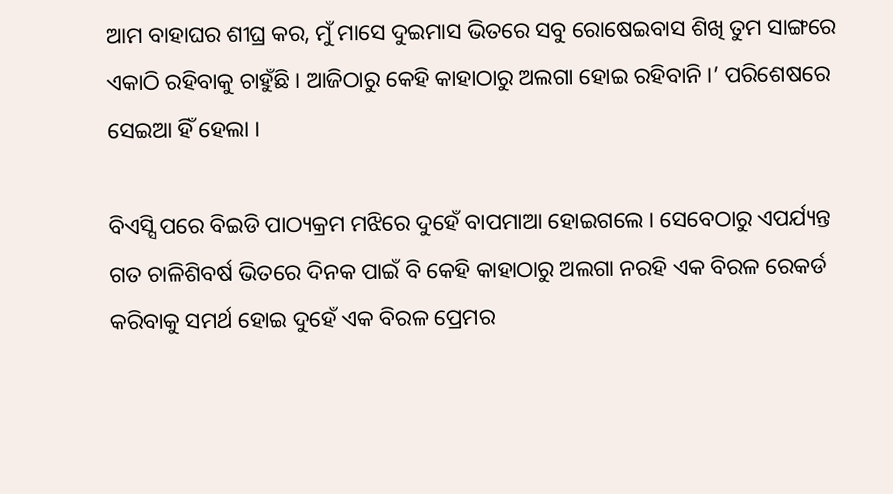ଆମ ବାହାଘର ଶୀଘ୍ର କର, ମୁଁ ମାସେ ଦୁଇମାସ ଭିତରେ ସବୁ ରୋଷେଇବାସ ଶିଖି ତୁମ ସାଙ୍ଗରେ ଏକାଠି ରହିବାକୁ ଚାହୁଁଛି । ଆଜିଠାରୁ କେହି କାହାଠାରୁ ଅଲଗା ହୋଇ ରହିବାନି ।’ ପରିଶେଷରେ ସେଇଆ ହିଁ ହେଲା ।

ବିଏସ୍ସି ପରେ ବିଇଡି ପାଠ୍ୟକ୍ରମ ମଝିରେ ଦୁହେଁ ବାପମାଆ ହୋଇଗଲେ । ସେବେଠାରୁ ଏପର୍ଯ୍ୟନ୍ତ ଗତ ଚାଳିଶିବର୍ଷ ଭିତରେ ଦିନକ ପାଇଁ ବି କେହି କାହାଠାରୁ ଅଲଗା ନରହି ଏକ ବିରଳ ରେକର୍ଡ କରିବାକୁ ସମର୍ଥ ହୋଇ ଦୁହେଁ ଏକ ବିରଳ ପ୍ରେମର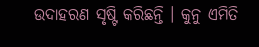ଉଦାହରଣ ସୃଷ୍ଟି କରିଛନ୍ତି । କୁନୁ ଏମିତି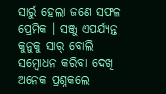ସାର୍ରୁ ହେଲା ଜଣେ ସଫଳ ପ୍ରେମିକ । ସଞ୍ଜୁ ଏପର୍ଯ୍ୟନ୍ତ କୁନୁକୁ ସାର୍ ବୋଲି ସମ୍ବୋଧନ କରିବା ଦେଖି ଅନେକ ପ୍ରଶ୍ନକଲେ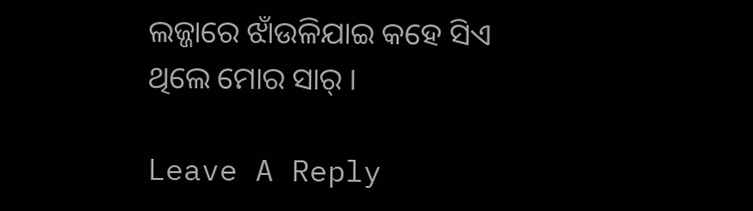ଲଜ୍ଜାରେ ଝାଁଉଳିଯାଇ କହେ ସିଏ ଥିଲେ ମୋର ସାର୍ ।

Leave A Reply